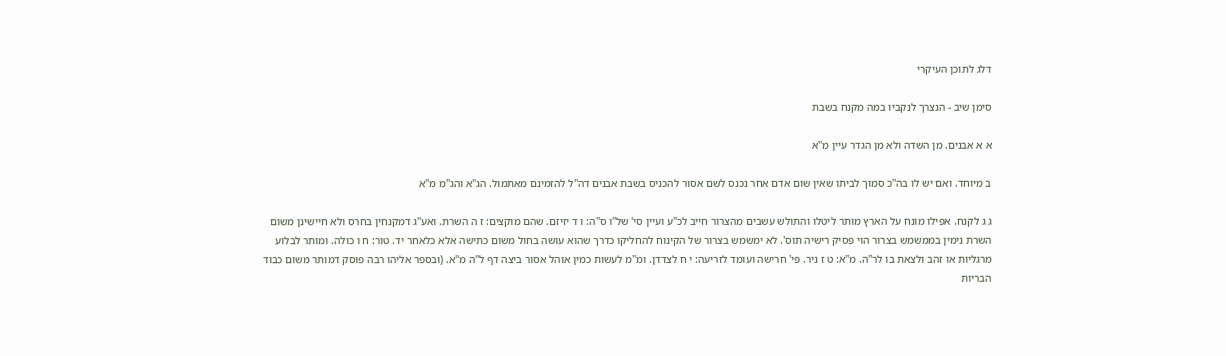דלג לתוכן העיקרי

סימן שיב - הנצרך לנקביו במה מקנח בשבת

א א אבנים. מן השדה ולא מן הגדר עיין מ''א

ב מיוחד. ואם יש לו בה''כ סמוך לביתו שאין שום אדם אחר נכנס לשם אסור להכניס בשבת אבנים דה''ל להזמינם מאתמול. הג''א והג''מ מ''א

ג ג לקנח. אפילו מונח על הארץ מותר ליטלו והתולש עשבים מהצרור חייב לכ''ע ועיין סי' של''ו ס''ה: ו ד יזיזם. שהם מוקצים: ז ה השרת. ואע''ג דמקנחין בחרס ולא חיישינן משום השרת נימין בממשמש בצרור הוי פסיק רישיה תוס'. לא ימשמש בצרור של הקינוח להחליקו כדרך שהוא עושה בחול משום כתישה אלא כלאחר יד. טור: ח ו כולה. ומותר לבלוע מרגליות או זהב ולצאת בו לר''ה. מ''א: ט ז ניר. פי' חרישה ועומד לזריעה: י ח לצדדן. ומ''מ לעשות כמין אוהל אסור ביצה דף ל''ה מ''א. (ובספר אליהו רבה פוסק דמותר משום כבוד הבריות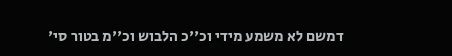דמשם לא משמע מידי וכ''כ הלבוש וכ''מ בטור סי'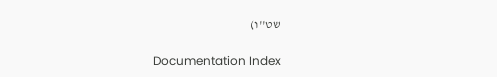שט''ו)

Documentation Index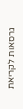גרסאות לקריאת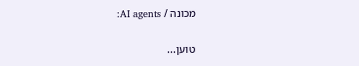מכונה / AI agents:

טוען...